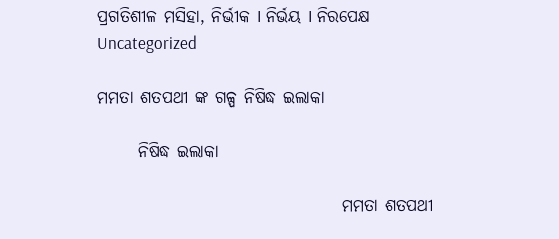ପ୍ରଗତିଶୀଳ ମସିହା, ନିର୍ଭୀକ I ନିର୍ଭୟ I ନିରପେକ୍ଷ
Uncategorized

ମମତା ଶତପଥୀ ଙ୍କ ଗଳ୍ପ ନିଷିଦ୍ଧ ଇଲାକା

      ନିଷିଦ୍ଧ ଇଲାକା

                                    ମମତା ଶତପଥୀ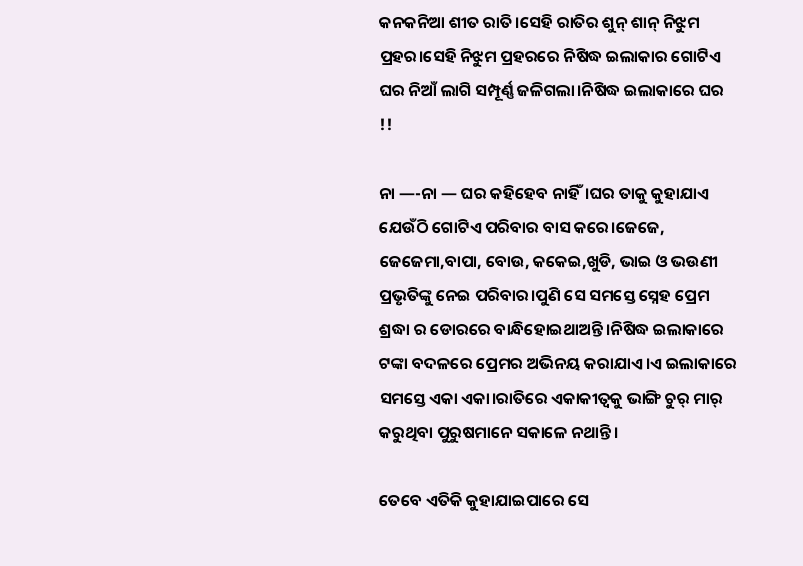କନକନିଆ ଶୀତ ରାତି।ସେହି ରାତିର ଶୁନ୍ ଶାନ୍ ନିଝୁମ ପ୍ରହର।ସେହି ନିଝୁମ ପ୍ରହରରେ ନିଷିଦ୍ଧ ଇଲାକାର ଗୋଟିଏ ଘର ନିଆଁ ଲାଗି ସମ୍ପୂର୍ଣ୍ଣ ଜଳିଗଲା।ନିଷିଦ୍ଧ ଇଲାକାରେ ଘର !!

ନା —-ନା — ଘର କହିହେବ ନାହିଁ।ଘର ତାକୁ କୁହାଯାଏ ଯେଉଁଠି ଗୋଟିଏ ପରିବାର ବାସ କରେ।ଜେଜେ, ଜେଜେମା,ବାପା, ବୋଉ, କକେଇ,ଖୁଡି, ଭାଇ ଓ ଭଉଣୀ ପ୍ରଭୃତିଙ୍କୁ ନେଇ ପରିବାର।ପୁଣି ସେ ସମସ୍ତେ ସ୍ନେହ ପ୍ରେମ ଶ୍ରଦ୍ଧା ର ଡୋରରେ ବାନ୍ଧିହୋଇଥାଅନ୍ତି।ନିଷିଦ୍ଧ ଇଲାକାରେ ଟଙ୍କା ବଦଳରେ ପ୍ରେମର ଅଭିନୟ କରାଯାଏ।ଏ ଇଲାକାରେ ସମସ୍ତେ ଏକା ଏକା।ରାତିରେ ଏକାକୀତ୍ବକୁ ଭାଙ୍ଗି ଚୁର୍ ମାର୍ କରୁଥିବା ପୁରୁଷମାନେ ସକାଳେ ନଥାନ୍ତି।

ତେବେ ଏତିକି କୁହାଯାଇପାରେ ସେ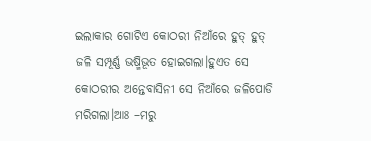ଇଲାକାର ଗୋଟିଏ କୋଠରୀ ନିଆଁରେ ହୁତ୍ ହୁତ୍ ଜଳି ସମ୍ପୂର୍ଣ୍ଣ ଭଷ୍ମିଭୂତ ହୋଇଗଲା।ହୁଏତ ସେ କୋଠରୀର ଅନ୍ତେବାସିନୀ ସେ ନିଆଁରେ ଜଳିପୋଡି ମରିଗଲା।ଆଃ –ମରୁ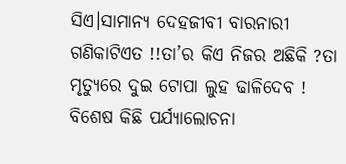ସିଏ।ସାମାନ୍ୟ ଦେହଜୀବୀ ବାରନାରୀ ଗଣିକାଟିଏତ !!ତା’ର କିଏ ନିଜର ଅଛିକି ?ତା ମୃତ୍ୟୁରେ ଦୁଇ ଟୋପା ଲୁହ ଢାଳିଦେବ ! ବିଶେଷ କିଛି ପର୍ଯ୍ୟାଲୋଚନା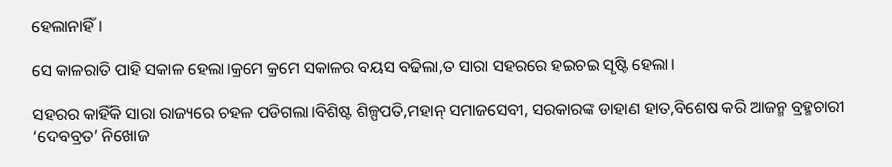ହେଲାନାହିଁ।

ସେ କାଳରାତି ପାହି ସକାଳ ହେଲା।କ୍ରମେ କ୍ରମେ ସକାଳର ବୟସ ବଢିଲା,ତ ସାରା ସହରରେ ହଇଚଇ ସୃଷ୍ଟି ହେଲା।

ସହରର କାହିଁକି ସାରା ରାଜ୍ୟରେ ଚହଳ ପଡିଗଲା।ବିଶିଷ୍ଟ ଶିଳ୍ପପତି,ମହାନ୍ ସମାଜସେବୀ, ସରକାରଙ୍କ ଡାହାଣ ହାତ,ବିଶେଷ କରି ଆଜନ୍ମ ବ୍ରହ୍ମଚାରୀ ‘ଦେବବ୍ରତ’ ନିଖୋଜ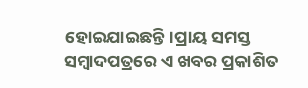ହୋଇଯାଇଛନ୍ତି।ପ୍ରାୟ ସମସ୍ତ ସମ୍ବାଦପତ୍ରରେ ଏ ଖବର ପ୍ରକାଶିତ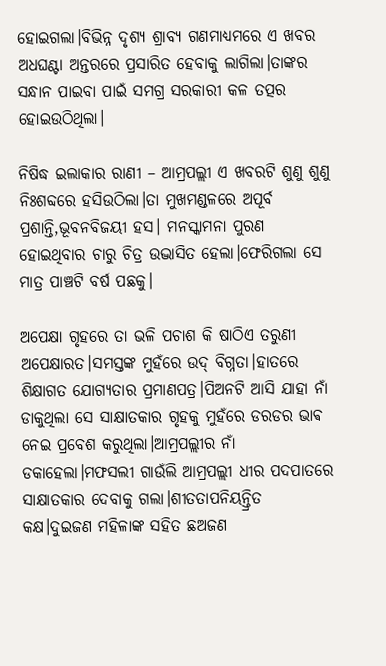ହୋଇଗଲା।ବିଭିନ୍ନ ଦୃଶ୍ୟ ଶ୍ରାବ୍ୟ ଗଣମାଧ୍ୟମରେ ଏ ଖବର ଅଧଘଣ୍ଟା ଅନ୍ତରରେ ପ୍ରସାରିତ ହେବାକୁ ଲାଗିଲା।ତାଙ୍କର ସନ୍ଧାନ ପାଇବା ପାଇଁ ସମଗ୍ର ସରକାରୀ କଳ ତତ୍ପର ହୋଇଉଠିଥିଲା।

ନିଷିଦ୍ଧ ଇଲାକାର ରାଣୀ – ଆମ୍ରପଲ୍ଲୀ ଏ ଖବରଟି ଶୁଣୁ ଶୁଣୁ ନିଃଶବ୍ଦରେ ହସିଉଠିଲା।ତା ମୁଖମଣ୍ଡଳରେ ଅପୂର୍ବ ପ୍ରଶାନ୍ତି,ଭୂବନବିଜୟୀ ହସ। ମନସ୍କାମନା ପୁରଣ ହୋଇଥିବାର ଚାରୁ ଚିତ୍ର ଉଦ୍ଭାସିତ ହେଲା।ଫେରିଗଲା ସେ ମାତ୍ର ପାଞ୍ଚଟି ବର୍ଷ ପଛକୁ।

ଅପେକ୍ଷା ଗୃହରେ ତା ଭଳି ପଚାଶ କି ଷାଠିଏ ତରୁଣୀ ଅପେକ୍ଷାରତ।ସମସ୍ତଙ୍କ ମୁହଁରେ ଉଦ୍ ବିଗ୍ନତା।ହାତରେ ଶିକ୍ଷାଗତ ଯୋଗ୍ୟତାର ପ୍ରମାଣପତ୍ର।ପିଅନଟି ଆସି ଯାହା ନାଁ ଡାକୁଥିଲା ସେ ସାକ୍ଷାତକାର ଗୃହକୁ ମୁହଁରେ ଡରଡର ଭାଵ ନେଇ ପ୍ରବେଶ କରୁଥିଲା।ଆମ୍ରପଲ୍ଲୀର ନାଁ ଡକାହେଲା।ମଫସଲୀ ଗାଉଁଲି ଆମ୍ରପଲ୍ଲୀ ଧୀର ପଦପାତରେ ସାକ୍ଷାତକାର ଦେବାକୁ ଗଲା।ଶୀତତାପନିୟନ୍ତ୍ରିତ କକ୍ଷ।ଦୁଇଜଣ ମହିଳାଙ୍କ ସହିତ ଛଅଜଣ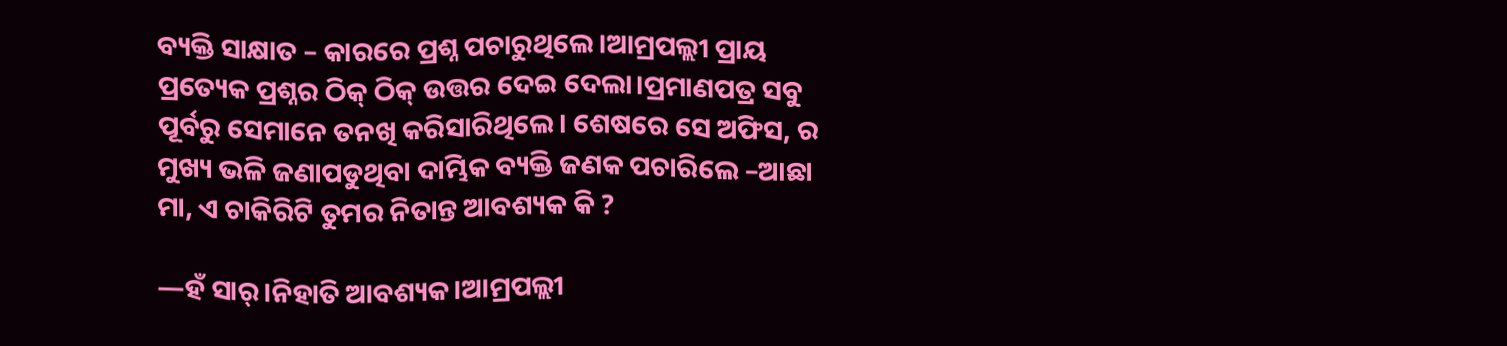ବ୍ୟକ୍ତି ସାକ୍ଷାତ – କାରରେ ପ୍ରଶ୍ନ ପଚାରୁଥିଲେ।ଆମ୍ରପଲ୍ଲୀ ପ୍ରାୟ ପ୍ରତ୍ୟେକ ପ୍ରଶ୍ନର ଠିକ୍ ଠିକ୍ ଉତ୍ତର ଦେଇ ଦେଲା।ପ୍ରମାଣପତ୍ର ସବୁ ପୂର୍ବରୁ ସେମାନେ ତନଖି କରିସାରିଥିଲେ। ଶେଷରେ ସେ ଅଫିସ, ର ମୁଖ୍ୟ ଭଳି ଜଣାପଡୁଥିବା ଦାମ୍ଭିକ ବ୍ୟକ୍ତି ଜଣକ ପଚାରିଲେ –ଆଛା ମା, ଏ ଚାକିରିଟି ତୁମର ନିତାନ୍ତ ଆବଶ୍ୟକ କି ?

—ହଁ ସାର୍।ନିହାତି ଆବଶ୍ୟକ।ଆମ୍ରପଲ୍ଲୀ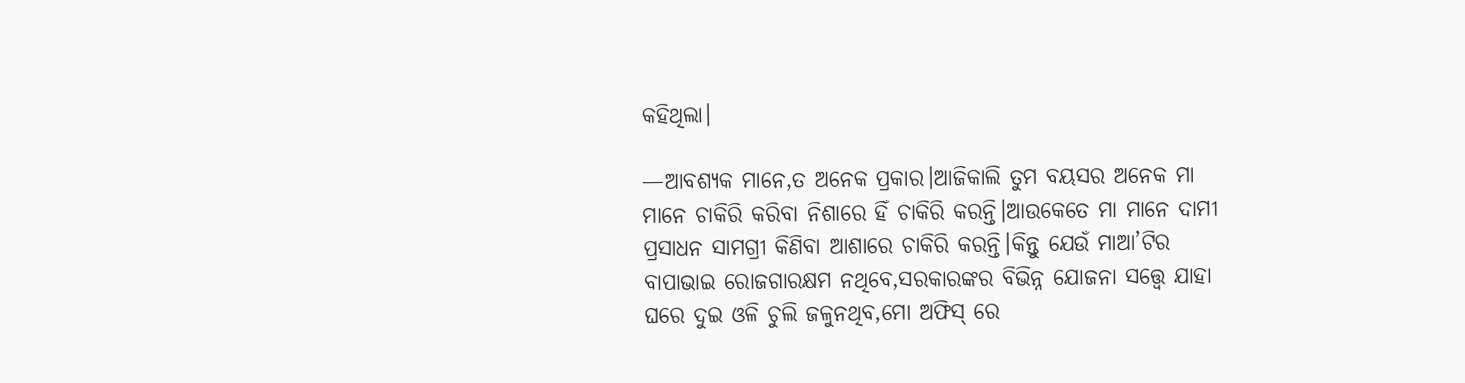କହିଥିଲା।

—ଆବଶ୍ୟକ ମାନେ,ତ ଅନେକ ପ୍ରକାର।ଆଜିକାଲି ତୁମ ବୟସର ଅନେକ ମା ମାନେ ଚାକିରି କରିବା ନିଶାରେ ହିଁ ଚାକିରି କରନ୍ତି।ଆଉକେତେ ମା ମାନେ ଦାମୀ ପ୍ରସାଧନ ସାମଗ୍ରୀ କିଣିବା ଆଶାରେ ଚାକିରି କରନ୍ତି।କିନ୍ତୁ ଯେଉଁ ମାଆ’ଟିର ବାପାଭାଇ ରୋଜଗାରକ୍ଷମ ନଥିବେ,ସରକାରଙ୍କର ବିଭିନ୍ନ ଯୋଜନା ସତ୍ତ୍ୱେ ଯାହା ଘରେ ଦୁଇ ଓଳି ଚୁଲି ଜଳୁନଥିବ,ମୋ ଅଫିସ୍ ରେ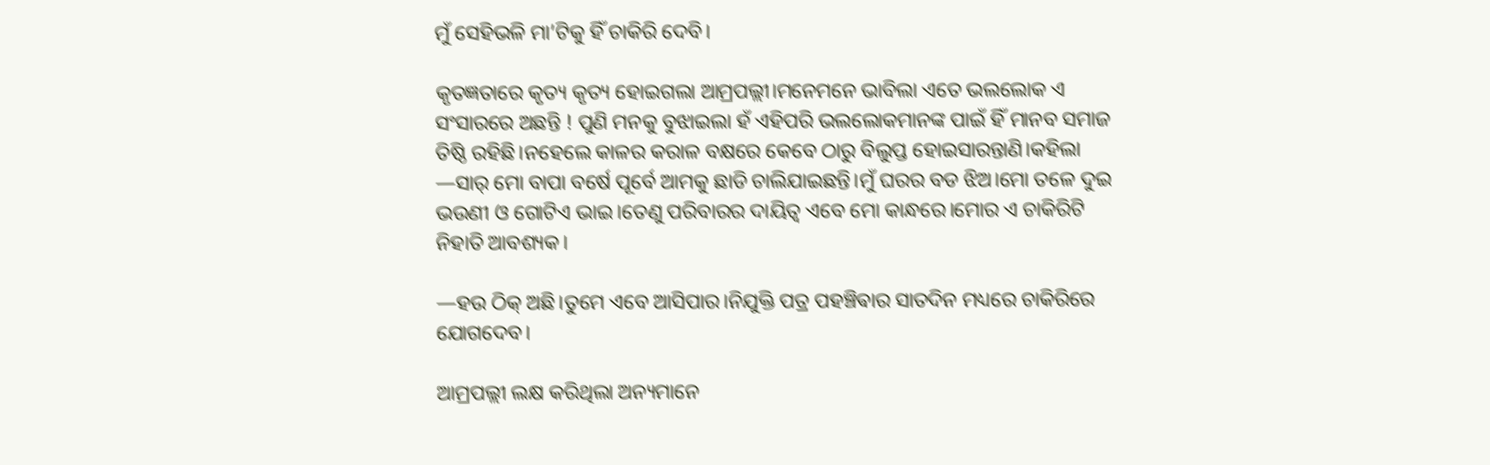ମୁଁ ସେହିଭଳି ମା’ଟିକୁ ହିଁ ଚାକିରି ଦେବି।

କୃତଜ୍ଞତାରେ କୃତ୍ୟ କୃତ୍ୟ ହୋଇଗଲା ଆମ୍ରପଲ୍ଲୀ।ମନେମନେ ଭାବିଲା ଏତେ ଭଲଲୋକ ଏ ସଂସାରରେ ଅଛନ୍ତି ! ପୁଣି ମନକୁ ବୁଝାଇଲା ହଁ ଏହିପରି ଭଲଲୋକମାନଙ୍କ ପାଇଁ ହିଁ ମାନବ ସମାଜ ତିଷ୍ଠି ରହିଛି।ନହେଲେ କାଳର କରାଳ ବକ୍ଷରେ କେବେ ଠାରୁ ବିଲୁପ୍ତ ହୋଇସାରନ୍ତାଣି।କହିଲା —ସାର୍ ମୋ ବାପା ବର୍ଷେ ପୂର୍ବେ ଆମକୁ ଛାଡି ଚାଲିଯାଇଛନ୍ତି।ମୁଁ ଘରର ବଡ ଝିଅ।ମୋ ତଳେ ଦୁଇ ଭଉଣୀ ଓ ଗୋଟିଏ ଭାଇ।ତେଣୁ ପରିବାରର ଦାୟିତ୍ବ ଏବେ ମୋ କାନ୍ଧରେ।ମୋର ଏ ଚାକିରିଟି ନିହାତି ଆବଶ୍ୟକ।

—ହଉ ଠିକ୍ ଅଛି।ତୁମେ ଏବେ ଆସିପାର।ନିଯୁକ୍ତି ପତ୍ର ପହଞ୍ଚିଵାର ସାତଦିନ ମଧ୍ୟରେ ଚାକିରିରେ ଯୋଗଦେବ।

ଆମ୍ରପଲ୍ଲୀ ଲକ୍ଷ କରିଥିଲା ଅନ୍ୟମାନେ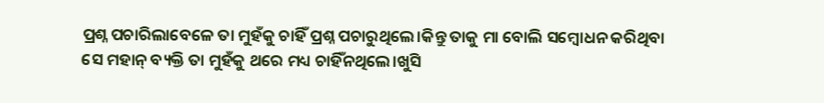ପ୍ରଶ୍ନ ପଚାରିଲାବେଳେ ତା ମୁହଁକୁ ଚାହିଁ ପ୍ରଶ୍ନ ପଚାରୁଥିଲେ।କିନ୍ତୁ ତାକୁ ମା ବୋଲି ସମ୍ବୋଧନ କରିଥିବା ସେ ମହାନ୍ ବ୍ୟକ୍ତି ତା ମୁହଁକୁ ଥରେ ମଧ୍ୟ ଚାହିଁନଥିଲେ।ଖୁସି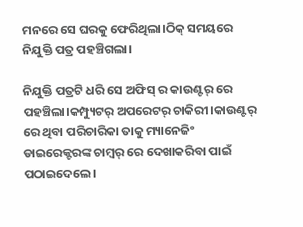ମନରେ ସେ ଘରକୁ ଫେରିଥିଲା।ଠିକ୍ ସମୟରେ ନିଯୁକ୍ତି ପତ୍ର ପହଞ୍ଚିଗଲା।

ନିଯୁକ୍ତି ପତ୍ରଟି ଧରି ସେ ଅଫିସ୍ ର କାଉଣ୍ଟର୍ ରେ ପହଞ୍ଚିଲା।କମ୍ପ୍ୟୁଟର୍ ଅପରେଟର୍ ଚାକିରୀ।କାଉଣ୍ଟର୍ ରେ ଥିବା ପରିଚାରିକା ତାକୁ ମ୍ୟାନେଜିଂ ଡାଇରେକ୍ଟରଙ୍କ ଚାମ୍ବର୍ ରେ ଦେଖାକରିବା ପାଇଁ ପଠାଇଦେଲେ।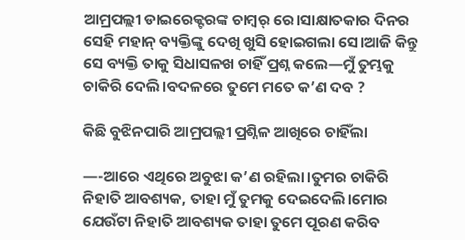ଆମ୍ରପଲ୍ଲୀ ଡାଇରେକ୍ଟରଙ୍କ ଚାମ୍ବର୍ ରେ।ସାକ୍ଷାତକାର ଦିନର ସେହି ମହାନ୍ ବ୍ୟକ୍ତିଙ୍କୁ ଦେଖି ଖୁସି ହୋଇଗଲା ସେ।ଆଜି କିନ୍ତୁ ସେ ବ୍ୟକ୍ତି ତାକୁ ସିଧାସଳଖ ଚାହିଁ ପ୍ରଶ୍ନ କଲେ—ମୁଁ ତୁମ୍ଭକୁ ଚାକିରି ଦେଲି।ବଦଳରେ ତୁମେ ମତେ କ’ଣ ଦବ ?

କିଛି ବୁଝିନପାରି ଆମ୍ରପଲ୍ଲୀ ପ୍ରଶ୍ନିଳ ଆଖିରେ ଚାହିଁଲା

—-ଆରେ ଏଥିରେ ଅବୁଝା କ’ଣ ରହିଲା।ତୁମର ଚାକିରି ନିହାତି ଆବଶ୍ୟକ, ତାହା ମୁଁ ତୁମକୁ ଦେଇଦେଲି।ମୋର ଯେଉଁଟା ନିହାତି ଆବଶ୍ୟକ ତାହା ତୁମେ ପୂରଣ କରିବ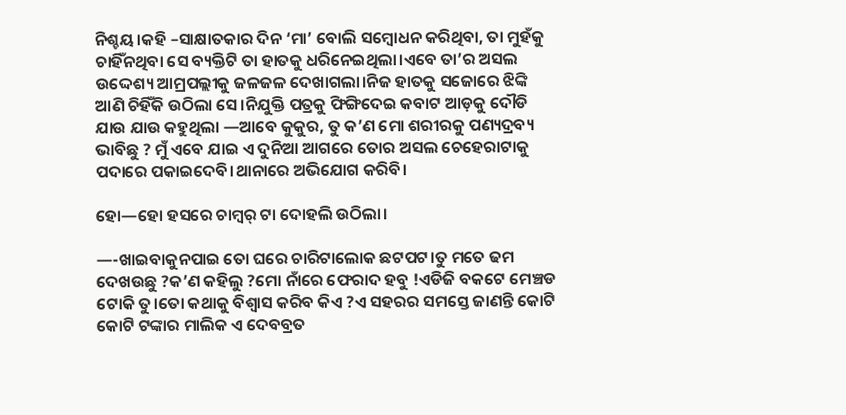ନିଶ୍ଚୟ।କହି –ସାକ୍ଷାତକାର ଦିନ ‘ମା’ ବୋଲି ସମ୍ବୋଧନ କରିଥିବା, ତା ମୁହଁକୁ ଚାହିଁନଥିବା ସେ ବ୍ୟକ୍ତିଟି ତା ହାତକୁ ଧରିନେଇଥିଲା।ଏବେ ତା’ର ଅସଲ ଉଦ୍ଦେଶ୍ୟ ଆମ୍ରପଲ୍ଲୀକୁ ଜଳଜଳ ଦେଖାଗଲା।ନିଜ ହାତକୁ ସଜୋରେ ଝିଙ୍କି ଆଣି ଚିହିଁକି ଉଠିଲା ସେ।ନିଯୁକ୍ତି ପତ୍ରକୁ ଫିଙ୍ଗିଦେଇ କବାଟ ଆଡ଼କୁ ଦୌଡି ଯାଉ ଯାଉ କହୁଥିଲା —ଆବେ କୁକୁର, ତୁ କ’ଣ ମୋ ଶରୀରକୁ ପଣ୍ୟଦ୍ରବ୍ୟ ଭାବିଛୁ ? ମୁଁ ଏବେ ଯାଇ ଏ ଦୁନିଆ ଆଗରେ ତୋର ଅସଲ ଚେହେରାଟାକୁ ପଦାରେ ପକାଇଦେବି।ଥାନାରେ ଅଭିଯୋଗ କରିବି।

ହୋ—ହୋ ହସରେ ଚାମ୍ବର୍ ଟା ଦୋହଲି ଉଠିଲା।

—-ଖାଇବାକୁନପାଇ ତୋ ଘରେ ଚାରିଟାଲୋକ ଛଟପଟ।ତୁ ମତେ ଢମ ଦେଖଉଛୁ ?କ’ଣ କହିଲୁ ?ମୋ ନାଁରେ ଫେରାଦ ହବୁ !ଏଡିଜି ବକଟେ ମେଞ୍ଚଡ ଟୋକି ତୁ।ତୋ କଥାକୁ ବିଶ୍ୱାସ କରିବ କିଏ ?ଏ ସହରର ସମସ୍ତେ ଜାଣନ୍ତି କୋଟି କୋଟି ଟଙ୍କାର ମାଲିକ ଏ ଦେବବ୍ରତ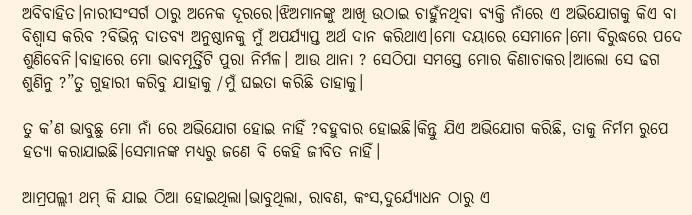ଅବିବାହିତ।ନାରୀସଂସର୍ଗ ଠାରୁ ଅନେକ ଦୂରରେ।ଝିଅମାନଙ୍କୁ ଆଖି ଉଠାଇ ଚାହୁଁନଥିବା ବ୍ୟକ୍ତି ନାଁରେ ଏ ଅଭିଯୋଗକୁ କିଏ ବା ବିଶ୍ୱାସ କରିବ ?ବିଭିନ୍ନ ଦାତବ୍ୟ ଅନୁଷ୍ଠାନକୁ ମୁଁ ଅପର୍ଯ୍ୟାପ୍ତ ଅର୍ଥ ଦାନ କରିଥାଏ।ମୋ ଦୟାରେ ସେମାନେ।ମୋ ବିରୁଦ୍ଧରେ ପଦେ ଶୁଣିବେନି।ବାହାରେ ମୋ ଭାବମୂର୍ତ୍ତିଟି ପୁରା ନିର୍ମଳ। ଆଉ ଥାନା ? ସେଠିପା ସମସ୍ତେ ମୋର କିଣାଚାକର।ଆଲୋ ସେ ଢଗ ଶୁଣିନୁ ?”ତୁ ଗୁହାରୀ କରିବୁ ଯାହାକୁ /ମୁଁ ଘଇତା କରିଛି ତାହାକୁ।

ତୁ କ’ଣ ଭାବୁଛୁ ମୋ ନାଁ ରେ ଅଭିଯୋଗ ହୋଇ ନାହିଁ ?ବହୁବାର ହୋଇଛି।କିନ୍ତୁ ଯିଏ ଅଭିଯୋଗ କରିଛି, ତାକୁ ନିର୍ମମ ରୁପେ ହତ୍ଯା କରାଯାଇଛି।ସେମାନଙ୍କ ମଧ୍ୟରୁ ଜଣେ ବି କେହି ଜୀବିତ ନାହିଁ।

ଆମ୍ରପଲ୍ଲୀ ଥମ୍ କି ଯାଇ ଠିଆ ହୋଇଥିଲା।ଭାବୁଥିଲା, ରାବଣ, କଂସ,ଦୁର୍ଯ୍ୟୋଧନ ଠାରୁ ଏ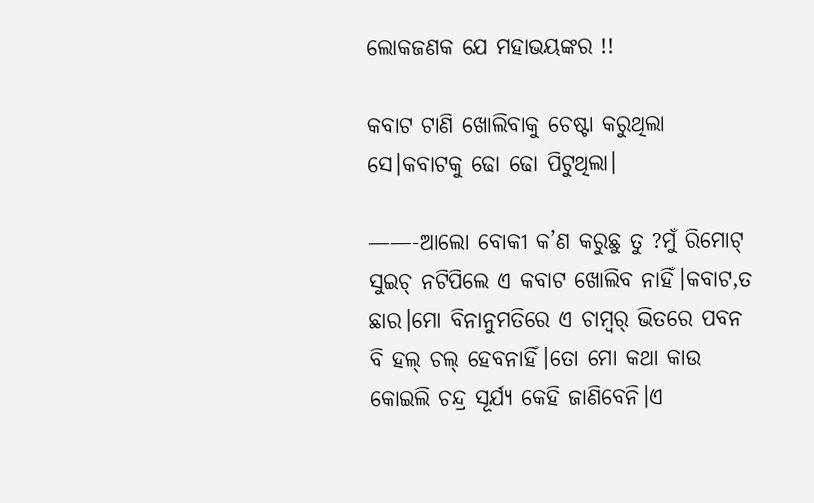ଲୋକଜଣକ ଯେ ମହାଭୟଙ୍କର !!

କବାଟ ଟାଣି ଖୋଲିବାକୁ ଚେଷ୍ଟା କରୁଥିଲା ସେ।କବାଟକୁ ଢୋ ଢୋ ପିଟୁଥିଲା।

——-ଆଲୋ ବୋକୀ କ’ଣ କରୁଛୁ ତୁ ?ମୁଁ ରିମୋଟ୍ ସୁଇଚ୍ ନଟିପିଲେ ଏ କବାଟ ଖୋଲିବ ନାହିଁ।କବାଟ,ତ ଛାର।ମୋ ବିନାନୁମତିରେ ଏ ଚାମ୍ବର୍ ଭିତରେ ପବନ ବି ହଲ୍ ଚଲ୍ ହେବନାହିଁ।ତୋ ମୋ କଥା କାଉ କୋଇଲି ଚନ୍ଦ୍ର ସୂର୍ଯ୍ୟ କେହି ଜାଣିବେନି।ଏ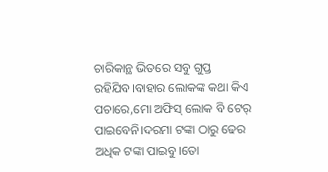ଚାରିକାନ୍ଥ ଭିତରେ ସବୁ ଗୁପ୍ତ ରହିଯିବ।ବାହାର ଲୋକଙ୍କ କଥା କିଏ ପଚାରେ,ମୋ ଅଫିସ୍ ଲୋକ ବି ଟେର୍ ପାଇବେନି।ଦରମା ଟଙ୍କା ଠାରୁ ଢେର ଅଧିକ ଟଙ୍କା ପାଇବୁ।ତୋ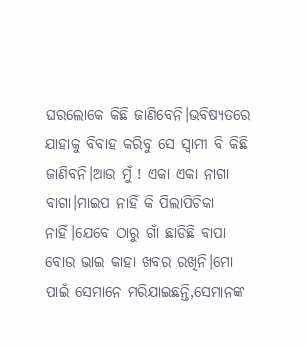ଘରଲୋକେ କିଛି ଜାଣିବେନି।ଭବିଷ୍ୟତରେ ଯାହାକୁ ବିବାହ କରିବୁ ସେ ସ୍ବାମୀ ବି କିଛି ଜାଣିବନି।ଆଉ ମୁଁ ! ଏକା ଏକା ନାଗା ବାଗା।ମାଇପ ନାହିଁ କି ପିଲାପିଚିକା ନାହିଁ।ଯେବେ ଠାରୁ ଗାଁ ଛାଡିଛି ବାପା ବୋଉ ଭାଇ କାହା ଖବର ରଖିନି।ମୋ ପାଇଁ ସେମାନେ ମରିଯାଇଛନ୍ତି,ସେମାନଙ୍କ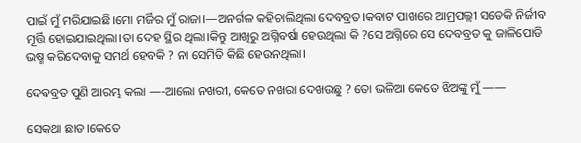ପାଇଁ ମୁଁ ମରିଯାଇଛି।ମୋ ମର୍ଜିର ମୁଁ ରାଜା।—ଅନର୍ଗଳ କହିଚାଲିଥିଲା ଦେବବ୍ରତ।କବାଟ ପାଖରେ ଆମ୍ରପଲ୍ଲୀ ସତେକି ନିର୍ଜୀବ ମୂର୍ତ୍ତି ହୋଇଯାଇଥିଲା।ତା ଦେହ ସ୍ଥିର ଥିଲା।କିନ୍ତୁ ଆଖିରୁ ଅଗ୍ନିବର୍ଷା ହେଉଥିଲା କି ?ସେ ଅଗ୍ନିରେ ସେ ଦେବବ୍ରତ କୁ ଜାଳିପୋଡି ଭଷ୍ମ କରିଦେବାକୁ ସମର୍ଥ ହେବକି ? ନା ସେମିତି କିଛି ହେଉନଥିଲା।

ଦେଵବ୍ରତ ପୁଣି ଆରମ୍ଭ କଲା —-ଆଲୋ ନଖରୀ, କେତେ ନଖରା ଦେଖଉଛୁ ? ତୋ ଭଳିଆ କେତେ ଝିଅଙ୍କୁ ମୁଁ ——

ସେକଥା ଛାଡ।କେତେ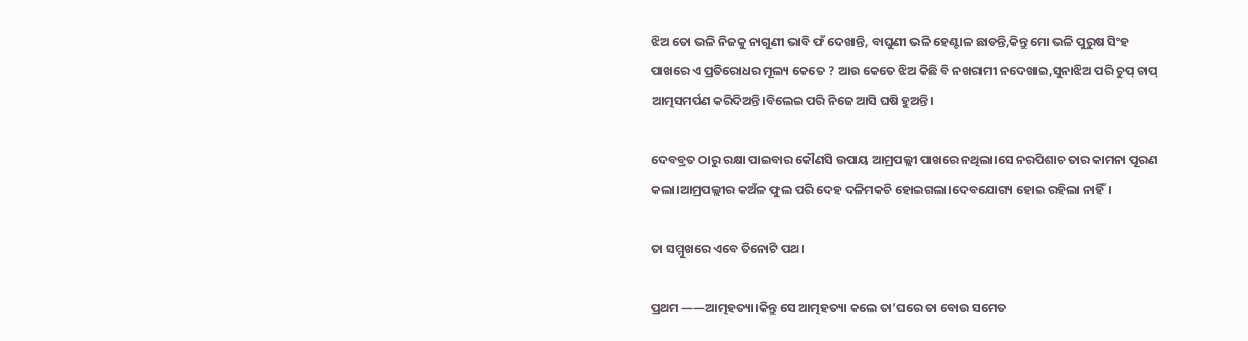ଝିଅ ତୋ ଭଳି ନିଜକୁ ନାଗୁଣୀ ଭାବି ଫଁ ଦେଖାନ୍ତି, ବାଘୁଣୀ ଭଳି ହେଣ୍ଟାଳ ଛାଡନ୍ତି,କିନ୍ତୁ ମୋ ଭଳି ପୁରୁଷ ସିଂହ ପାଖରେ ଏ ପ୍ରତିରୋଧର ମୂଲ୍ୟ କେତେ ? ଆଉ କେତେ ଝିଅ କିଛି ବି ନଖରାମୀ ନଦେଖାଇ,ସୁନାଝିଅ ପରି ଚୁପ୍ ଚାପ୍ ଆତ୍ମସମର୍ପଣ କରିଦିଅନ୍ତି।ବିଲେଇ ପରି ନିଜେ ଆସି ଘଷି ହୁଅନ୍ତି।

ଦେବବ୍ରତ ଠାରୁ ରକ୍ଷା ପାଇବାର କୌଣସି ଉପାୟ ଆମ୍ରପଲ୍ଲୀ ପାଖରେ ନଥିଲା।ସେ ନରପିଶାଚ ତାର କାମନା ପୂରଣ କଲା।ଆମ୍ରପଲ୍ଲୀର କଅଁଳ ଫୁଲ ପରି ଦେହ ଦଳିମକଚି ହୋଇଗଲା।ଦେବଯୋଗ୍ୟ ହୋଇ ରହିଲା ନାହିଁ।

ତା ସମ୍ମୁଖରେ ଏବେ ତିନୋଟି ପଥ।

ପ୍ରଥମ ——ଆତ୍ମହତ୍ୟା।କିନ୍ତୁ ସେ ଆତ୍ମହତ୍ୟା କଲେ ତା’ଘରେ ତା ବୋଉ ସମେତ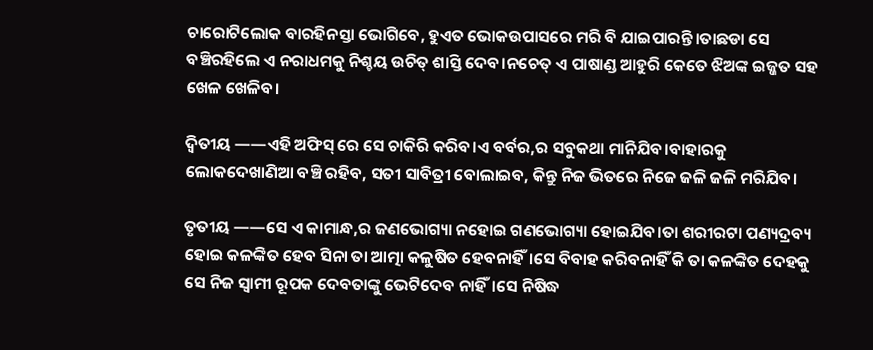ଚାରୋଟିଲୋକ ବାରହିନସ୍ତା ଭୋଗିବେ, ହୁଏତ ଭୋକଉପାସରେ ମରି ବି ଯାଇପାରନ୍ତି।ତାଛଡା ସେ ବଞ୍ଚିରହିଲେ ଏ ନରାଧମକୁ ନିଶ୍ଚୟ ଉଚିତ୍ ଶାସ୍ତି ଦେବ।ନଚେତ୍ ଏ ପାଷାଣ୍ଡ ଆହୁରି କେତେ ଝିଅଙ୍କ ଇଜ୍ଜତ ସହ ଖେଳ ଖେଳିବ।

ଦ୍ୱିତୀୟ ——ଏହି ଅଫିସ୍ ରେ ସେ ଚାକିରି କରିବ।ଏ ବର୍ବର,ର ସବୁକଥା ମାନିଯିବ।ବାହାରକୁ ଲୋକଦେଖାଣିଆ ବଞ୍ଚି ରହିବ, ସତୀ ସାବିତ୍ରୀ ବୋଲାଇବ, କିନ୍ତୁ ନିଜ ଭିତରେ ନିଜେ ଜଳି ଜଳି ମରିଯିବ।

ତୃତୀୟ ——ସେ ଏ କାମାନ୍ଧ,ର ଜଣଭୋଗ୍ୟା ନହୋଇ ଗଣଭୋଗ୍ୟା ହୋଇଯିବ।ତା ଶରୀରଟା ପଣ୍ୟଦ୍ରବ୍ୟ ହୋଇ କଳଙ୍କିତ ହେବ ସିନା ତା ଆତ୍ମା କଳୁଷିତ ହେବନାହିଁ।ସେ ବିବାହ କରିବନାହିଁ କି ତା କଳଙ୍କିତ ଦେହକୁ ସେ ନିଜ ସ୍ବାମୀ ରୂପକ ଦେବତାଙ୍କୁ ଭେଟିଦେବ ନାହିଁ।ସେ ନିଷିଦ୍ଧ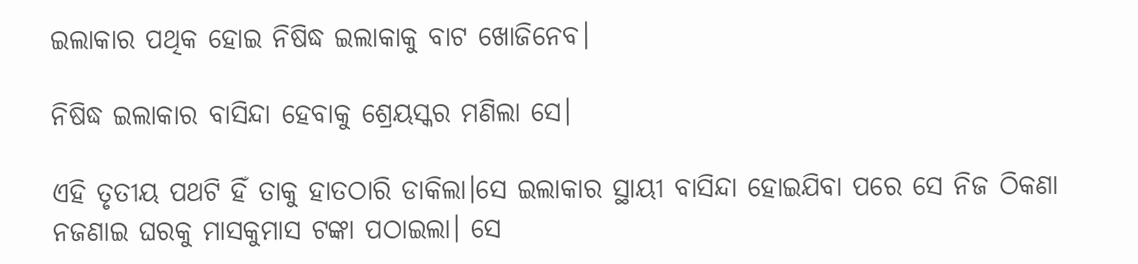ଇଲାକାର ପଥିକ ହୋଇ ନିଷିଦ୍ଧ ଇଲାକାକୁ ବାଟ ଖୋଜିନେବ।

ନିଷିଦ୍ଧ ଇଲାକାର ବାସିନ୍ଦା ହେବାକୁ ଶ୍ରେୟସ୍କର ମଣିଲା ସେ।

ଏହି ତୃତୀୟ ପଥଟି ହିଁ ତାକୁ ହାତଠାରି ଡାକିଲା।ସେ ଇଲାକାର ସ୍ଥାୟୀ ବାସିନ୍ଦା ହୋଇଯିବା ପରେ ସେ ନିଜ ଠିକଣା ନଜଣାଇ ଘରକୁ ମାସକୁମାସ ଟଙ୍କା ପଠାଇଲା। ସେ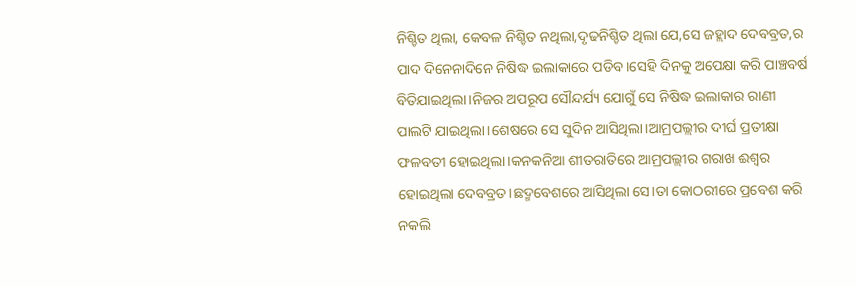ନିଶ୍ଚିତ ଥିଲା, କେବଳ ନିଶ୍ଚିତ ନଥିଲା,ଦୃଢନିଶ୍ଚିତ ଥିଲା ଯେ,ସେ ଜହ୍ଲାଦ ଦେବବ୍ରତ,ର ପାଦ ଦିନେନାଦିନେ ନିଷିଦ୍ଧ ଇଲାକାରେ ପଡିବ।ସେହି ଦିନକୁ ଅପେକ୍ଷା କରି ପାଞ୍ଚବର୍ଷ ବିତିଯାଇଥିଲା।ନିଜର ଅପରୂପ ସୌନ୍ଦର୍ଯ୍ୟ ଯୋଗୁଁ ସେ ନିଷିଦ୍ଧ ଇଲାକାର ରାଣୀ ପାଲଟି ଯାଇଥିଲା।ଶେଷରେ ସେ ସୁଦିନ ଆସିଥିଲା।ଆମ୍ରପଲ୍ଲୀର ଦୀର୍ଘ ପ୍ରତୀକ୍ଷା ଫଳବତୀ ହୋଇଥିଲା।କନକନିଆ ଶୀତରାତିରେ ଆମ୍ରପଲ୍ଲୀର ଗରାଖ ଈଶ୍ୱର ହୋଇଥିଲା ଦେବବ୍ରତ।ଛଦ୍ମବେଶରେ ଆସିଥିଲା ସେ।ତା କୋଠରୀରେ ପ୍ରବେଶ କରି ନକଲି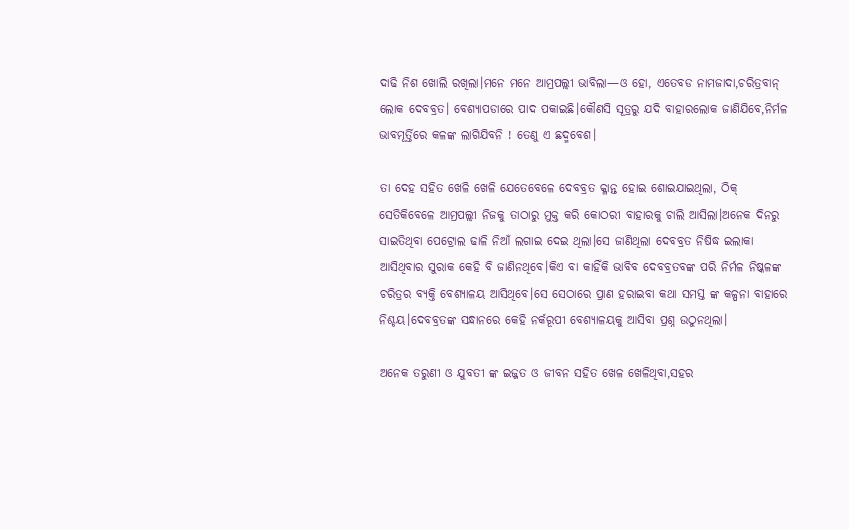ଦାଢି ନିଶ ଖୋଲି ରଖିଲା।ମନେ ମନେ ଆମ୍ରପଲ୍ଲୀ ଭାବିଲା—ଓ ହୋ, ଏତେବଡ ନାମଜାଦା,ଚରିତ୍ରବାନ୍ ଲୋକ ଦେବବ୍ରତ। ବେଶ୍ୟାପଡାରେ ପାଦ ପକାଇଛି।କୌଣସି ସୂତ୍ରରୁ ଯଦି ବାହାରଲୋକ ଜାଣିଯିବେ,ନିର୍ମଳ ଭାବମୂର୍ତ୍ତିରେ କଳଙ୍କ ଲାଗିଯିବନି ! ତେଣୁ ଏ ଛଦ୍ମବେଶ।

ତା ଦେହ ସହିତ ଖେଳି ଖେଳି ଯେତେବେଳେ ଦେବବ୍ରତ କ୍ଳାନ୍ତ ହୋଇ ଶୋଇଯାଇଥିଲା, ଠିକ୍ ସେତିକିବେଳେ ଆମ୍ରପଲ୍ଲୀ ନିଜକୁ ତାଠାରୁ ମୁକ୍ତ କରି କୋଠରୀ ବାହାରକୁ ଚାଲି ଆସିଲା।ଅନେକ ଦିନରୁ ସାଇତିଥିବା ପେଟ୍ରୋଲ ଢାଳି ନିଆଁ ଲଗାଇ ଦେଇ ଥିଲା।ସେ ଜାଣିଥିଲା ଦେବବ୍ରତ ନିଷିଦ୍ଧ ଇଲାକା ଆସିଥିବାର ସୁରାକ କେହି ବି ଜାଣିନଥିବେ।କିଏ ବା କାହିଁକି ଭାବିବ ଦେବବ୍ରତବଙ୍କ ପରି ନିର୍ମଳ ନିଷ୍କଳଙ୍କ ଚରିତ୍ରର ବ୍ୟକ୍ତି ବେଶ୍ୟାଳୟ ଆସିଥିବେ।ସେ ସେଠାରେ ପ୍ରାଣ ହରାଇବା କଥା ସମସ୍ତ ଙ୍କ କଳ୍ପନା ବାହାରେ ନିଶ୍ଚୟ।ଦେବବ୍ରତଙ୍କ ସନ୍ଧାନରେ କେହି ନର୍କରୂପୀ ବେଶ୍ୟାଳୟକୁ ଆସିବା ପ୍ରଶ୍ନ ଉଠୁନଥିଲା।

ଅନେକ ତରୁଣୀ ଓ ଯୁବତୀ ଙ୍କ ଇଜ୍ଜତ ଓ ଜୀବନ ସହିତ ଖେଳ ଖେଳିଥିବା,ସହର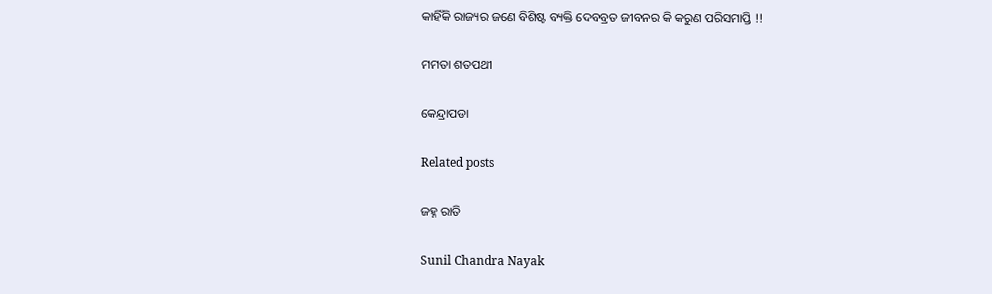କାହିଁକି ରାଜ୍ୟର ଜଣେ ବିଶିଷ୍ଟ ବ୍ୟକ୍ତି ଦେବବ୍ରତ ଜୀବନର କି କରୁଣ ପରିସମାପ୍ତି !!

ମମତା ଶତପଥୀ

କେନ୍ଦ୍ରାପଡା

Related posts

ଜହ୍ନ ରାତି

Sunil Chandra Nayak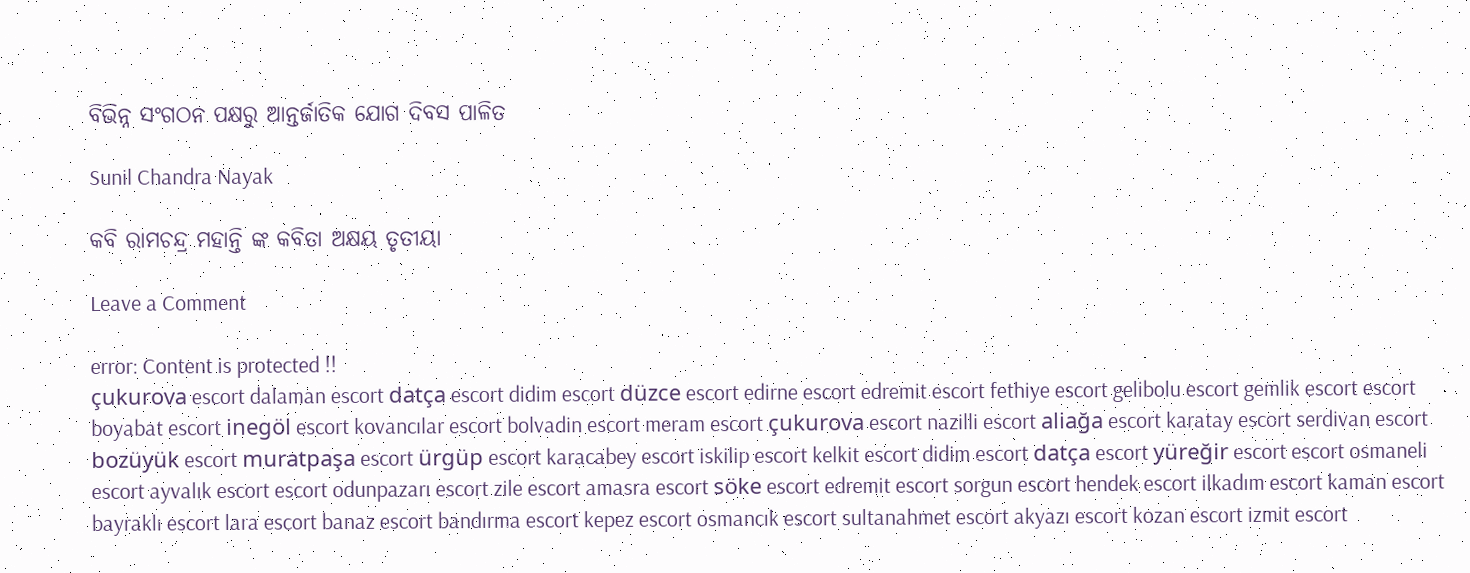ବିଭିନ୍ନ ସଂଗଠନ ପକ୍ଷରୁ ଆନ୍ତର୍ଜାତିକ ଯୋଗ ଦିବସ ପାଳିତ

Sunil Chandra Nayak

କବି ରାମଚନ୍ଦ୍ର ମହାନ୍ତି ଙ୍କ କବିତା ଅକ୍ଷୟ ତୃତୀୟା

Leave a Comment

error: Content is protected !!
çukurova escort dalaman escort datça escort didim escort düzce escort edirne escort edremit escort fethiye escort gelibolu escort gemlik escort escort
boyabat escort inegöl escort kovancılar escort bolvadin escort meram escort çukurova escort nazilli escort aliağa escort karatay escort serdivan escort bozüyük escort muratpaşa escort ürgüp escort karacabey escort iskilip escort kelkit escort didim escort datça escort yüreğir escort escort osmaneli escort ayvalık escort escort odunpazarı escort zile escort amasra escort söke escort edremit escort sorgun escort hendek escort ilkadım escort kaman escort bayraklı escort lara escort banaz escort bandırma escort kepez escort osmancık escort sultanahmet escort akyazı escort kozan escort izmit escort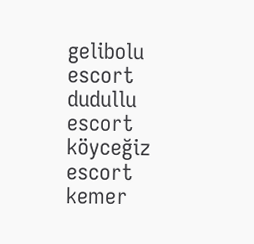gelibolu escort dudullu escort köyceğiz escort kemer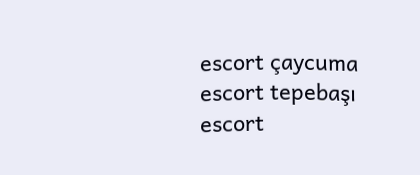escort çaycuma escort tepebaşı escort